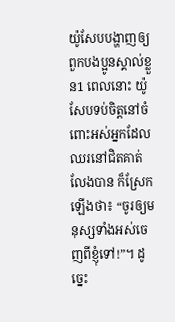យ៉ូសែបបង្ហាញឲ្យពួកបងប្អូនស្គាល់ខ្លួន1 ពេលនោះ យ៉ូសែបទប់ចិត្តនៅចំពោះអស់អ្នកដែលឈរនៅជិតគាត់លែងបាន ក៏ស្រែកឡើងថា៖ “ចូរឲ្យមនុស្សទាំងអស់ចេញពីខ្ញុំទៅ!”។ ដូច្នេះ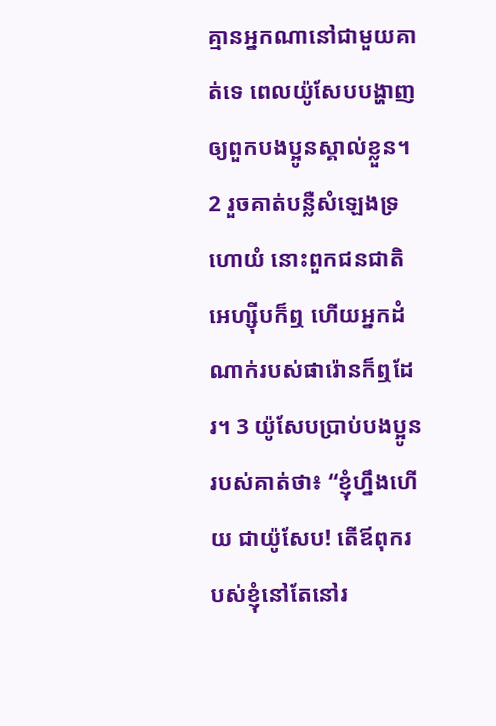គ្មានអ្នកណានៅជាមួយគាត់ទេ ពេលយ៉ូសែបបង្ហាញឲ្យពួកបងប្អូនស្គាល់ខ្លួន។ 2 រួចគាត់បន្លឺសំឡេងទ្រហោយំ នោះពួកជនជាតិអេហ្ស៊ីបក៏ឮ ហើយអ្នកដំណាក់របស់ផារ៉ោនក៏ឮដែរ។ 3 យ៉ូសែបប្រាប់បងប្អូនរបស់គាត់ថា៖ “ខ្ញុំហ្នឹងហើយ ជាយ៉ូសែប! តើឪពុករបស់ខ្ញុំនៅតែនៅរ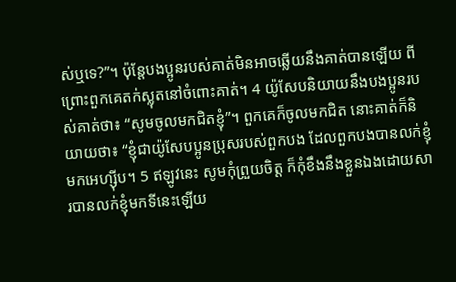ស់ឬទេ?”។ ប៉ុន្តែបងប្អូនរបស់គាត់មិនអាចឆ្លើយនឹងគាត់បានឡើយ ពីព្រោះពួកគេតក់ស្លុតនៅចំពោះគាត់។ 4 យ៉ូសែបនិយាយនឹងបងប្អូនរបស់គាត់ថា៖ “សូមចូលមកជិតខ្ញុំ”។ ពួកគេក៏ចូលមកជិត នោះគាត់ក៏និយាយថា៖ “ខ្ញុំជាយ៉ូសែបប្អូនប្រុសរបស់ពួកបង ដែលពួកបងបានលក់ខ្ញុំមកអេហ្ស៊ីប។ 5 ឥឡូវនេះ សូមកុំព្រួយចិត្ត ក៏កុំខឹងនឹងខ្លួនឯងដោយសារបានលក់ខ្ញុំមកទីនេះឡើយ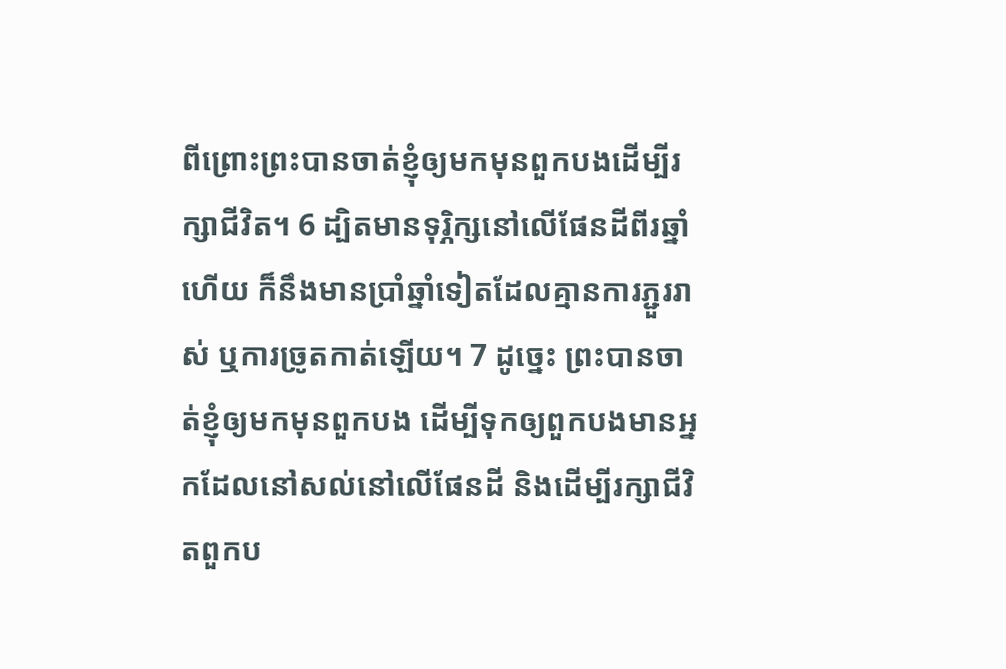ពីព្រោះព្រះបានចាត់ខ្ញុំឲ្យមកមុនពួកបងដើម្បីរក្សាជីវិត។ 6 ដ្បិតមានទុរ្ភិក្សនៅលើផែនដីពីរឆ្នាំហើយ ក៏នឹងមានប្រាំឆ្នាំទៀតដែលគ្មានការភ្ជួររាស់ ឬការច្រូតកាត់ឡើយ។ 7 ដូច្នេះ ព្រះបានចាត់ខ្ញុំឲ្យមកមុនពួកបង ដើម្បីទុកឲ្យពួកបងមានអ្នកដែលនៅសល់នៅលើផែនដី និងដើម្បីរក្សាជីវិតពួកប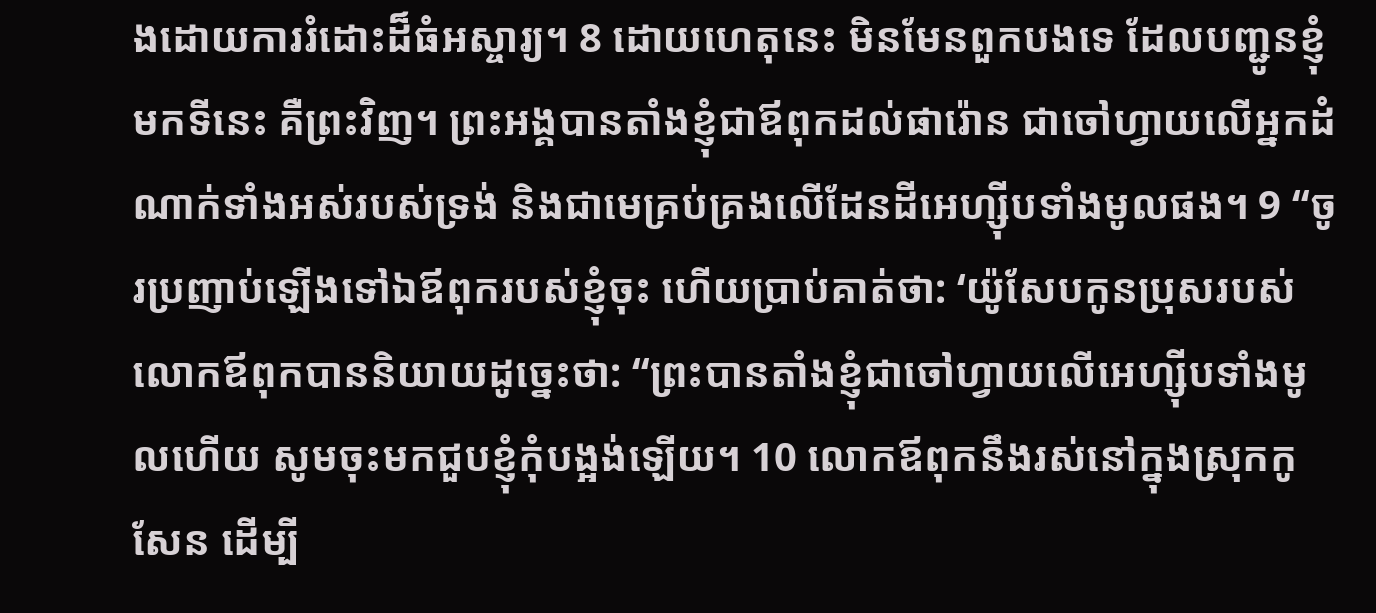ងដោយការរំដោះដ៏ធំអស្ចារ្យ។ 8 ដោយហេតុនេះ មិនមែនពួកបងទេ ដែលបញ្ជូនខ្ញុំមកទីនេះ គឺព្រះវិញ។ ព្រះអង្គបានតាំងខ្ញុំជាឪពុកដល់ផារ៉ោន ជាចៅហ្វាយលើអ្នកដំណាក់ទាំងអស់របស់ទ្រង់ និងជាមេគ្រប់គ្រងលើដែនដីអេហ្ស៊ីបទាំងមូលផង។ 9 “ចូរប្រញាប់ឡើងទៅឯឪពុករបស់ខ្ញុំចុះ ហើយប្រាប់គាត់ថា: ‘យ៉ូសែបកូនប្រុសរបស់លោកឪពុកបាននិយាយដូច្នេះថា: “ព្រះបានតាំងខ្ញុំជាចៅហ្វាយលើអេហ្ស៊ីបទាំងមូលហើយ សូមចុះមកជួបខ្ញុំកុំបង្អង់ឡើយ។ 10 លោកឪពុកនឹងរស់នៅក្នុងស្រុកកូសែន ដើម្បី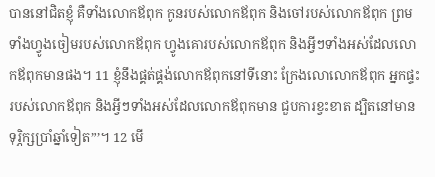បាននៅជិតខ្ញុំ គឺទាំងលោកឪពុក កូនរបស់លោកឪពុក និងចៅរបស់លោកឪពុក ព្រមទាំងហ្វូងចៀមរបស់លោកឪពុក ហ្វូងគោរបស់លោកឪពុក និងអ្វីៗទាំងអស់ដែលលោកឪពុកមានផង។ 11 ខ្ញុំនឹងផ្គត់ផ្គង់លោកឪពុកនៅទីនោះ ក្រែងលោលោកឪពុក អ្នកផ្ទះរបស់លោកឪពុក និងអ្វីៗទាំងអស់ដែលលោកឪពុកមាន ជួបការខ្វះខាត ដ្បិតនៅមានទុរ្ភិក្សប្រាំឆ្នាំទៀត”’។ 12 មើ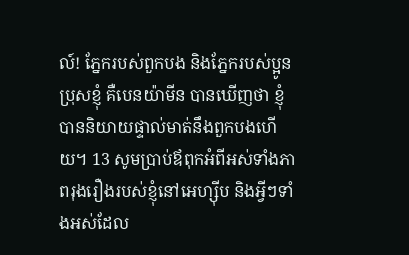ល៍! ភ្នែករបស់ពួកបង និងភ្នែករបស់ប្អូនប្រុសខ្ញុំ គឺបេនយ៉ាមីន បានឃើញថា ខ្ញុំបាននិយាយផ្ទាល់មាត់នឹងពួកបងហើយ។ 13 សូមប្រាប់ឪពុកអំពីអស់ទាំងភាពរុងរឿងរបស់ខ្ញុំនៅអេហ្ស៊ីប និងអ្វីៗទាំងអស់ដែល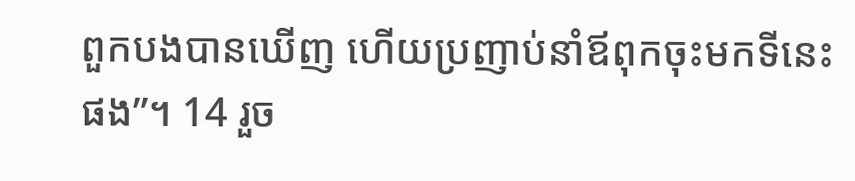ពួកបងបានឃើញ ហើយប្រញាប់នាំឪពុកចុះមកទីនេះផង”។ 14 រួច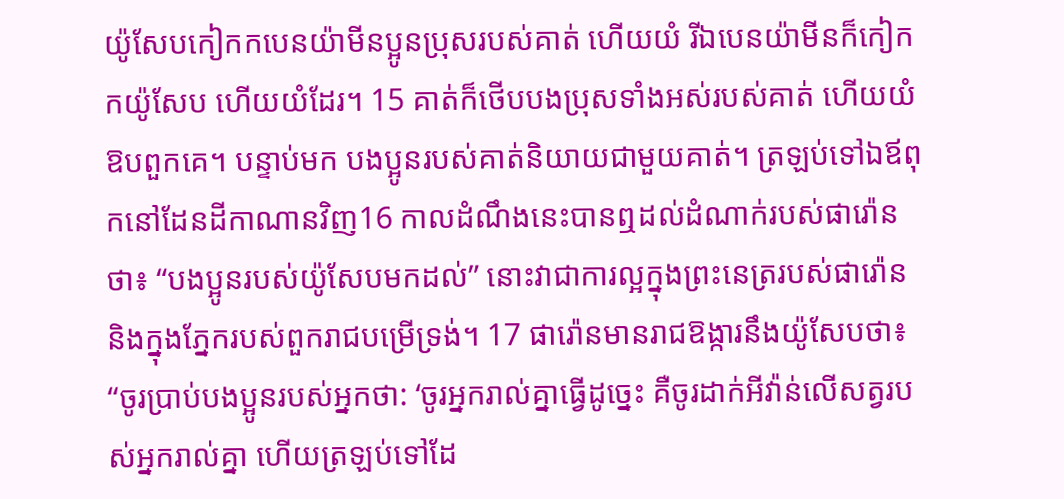យ៉ូសែបកៀកកបេនយ៉ាមីនប្អូនប្រុសរបស់គាត់ ហើយយំ រីឯបេនយ៉ាមីនក៏កៀកកយ៉ូសែប ហើយយំដែរ។ 15 គាត់ក៏ថើបបងប្រុសទាំងអស់របស់គាត់ ហើយយំឱបពួកគេ។ បន្ទាប់មក បងប្អូនរបស់គាត់និយាយជាមួយគាត់។ ត្រឡប់ទៅឯឪពុកនៅដែនដីកាណានវិញ16 កាលដំណឹងនេះបានឮដល់ដំណាក់របស់ផារ៉ោនថា៖ “បងប្អូនរបស់យ៉ូសែបមកដល់” នោះវាជាការល្អក្នុងព្រះនេត្ររបស់ផារ៉ោន និងក្នុងភ្នែករបស់ពួករាជបម្រើទ្រង់។ 17 ផារ៉ោនមានរាជឱង្ការនឹងយ៉ូសែបថា៖ “ចូរប្រាប់បងប្អូនរបស់អ្នកថា: ‘ចូរអ្នករាល់គ្នាធ្វើដូច្នេះ គឺចូរដាក់អីវ៉ាន់លើសត្វរបស់អ្នករាល់គ្នា ហើយត្រឡប់ទៅដែ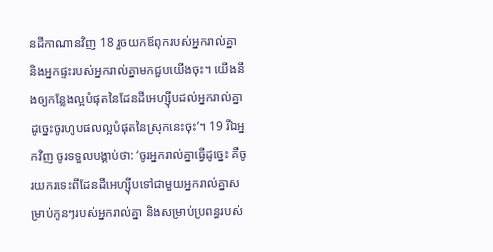នដីកាណានវិញ 18 រួចយកឪពុករបស់អ្នករាល់គ្នា និងអ្នកផ្ទះរបស់អ្នករាល់គ្នាមកជួបយើងចុះ។ យើងនឹងឲ្យកន្លែងល្អបំផុតនៃដែនដីអេហ្ស៊ីបដល់អ្នករាល់គ្នា ដូច្នេះចូរហូបផលល្អបំផុតនៃស្រុកនេះចុះ’។ 19 រីឯអ្នកវិញ ចូរទទួលបង្គាប់ថា: ‘ចូរអ្នករាល់គ្នាធ្វើដូច្នេះ គឺចូរយករទេះពីដែនដីអេហ្ស៊ីបទៅជាមួយអ្នករាល់គ្នាសម្រាប់កូនៗរបស់អ្នករាល់គ្នា និងសម្រាប់ប្រពន្ធរបស់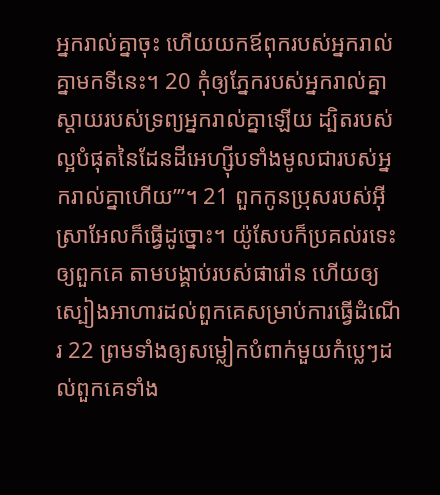អ្នករាល់គ្នាចុះ ហើយយកឪពុករបស់អ្នករាល់គ្នាមកទីនេះ។ 20 កុំឲ្យភ្នែករបស់អ្នករាល់គ្នាស្ដាយរបស់ទ្រព្យអ្នករាល់គ្នាឡើយ ដ្បិតរបស់ល្អបំផុតនៃដែនដីអេហ្ស៊ីបទាំងមូលជារបស់អ្នករាល់គ្នាហើយ’”។ 21 ពួកកូនប្រុសរបស់អ៊ីស្រាអែលក៏ធ្វើដូច្នោះ។ យ៉ូសែបក៏ប្រគល់រទេះឲ្យពួកគេ តាមបង្គាប់របស់ផារ៉ោន ហើយឲ្យស្បៀងអាហារដល់ពួកគេសម្រាប់ការធ្វើដំណើរ 22 ព្រមទាំងឲ្យសម្លៀកបំពាក់មួយកំប្លេៗដល់ពួកគេទាំង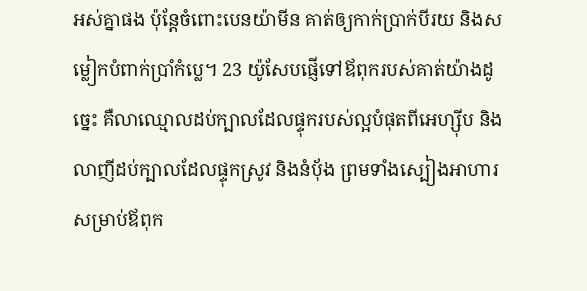អស់គ្នាផង ប៉ុន្តែចំពោះបេនយ៉ាមីន គាត់ឲ្យកាក់ប្រាក់បីរយ និងសម្លៀកបំពាក់ប្រាំកំប្លេ។ 23 យ៉ូសែបផ្ញើទៅឪពុករបស់គាត់យ៉ាងដូច្នេះ គឺលាឈ្មោលដប់ក្បាលដែលផ្ទុករបស់ល្អបំផុតពីអេហ្ស៊ីប និងលាញីដប់ក្បាលដែលផ្ទុកស្រូវ និងនំប៉័ង ព្រមទាំងស្បៀងអាហារសម្រាប់ឪពុក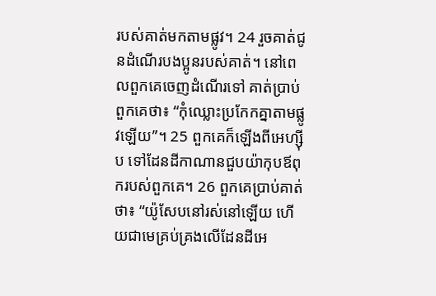របស់គាត់មកតាមផ្លូវ។ 24 រួចគាត់ជូនដំណើរបងប្អូនរបស់គាត់។ នៅពេលពួកគេចេញដំណើរទៅ គាត់ប្រាប់ពួកគេថា៖ “កុំឈ្លោះប្រកែកគ្នាតាមផ្លូវឡើយ”។ 25 ពួកគេក៏ឡើងពីអេហ្ស៊ីប ទៅដែនដីកាណានជួបយ៉ាកុបឪពុករបស់ពួកគេ។ 26 ពួកគេប្រាប់គាត់ថា៖ “យ៉ូសែបនៅរស់នៅឡើយ ហើយជាមេគ្រប់គ្រងលើដែនដីអេ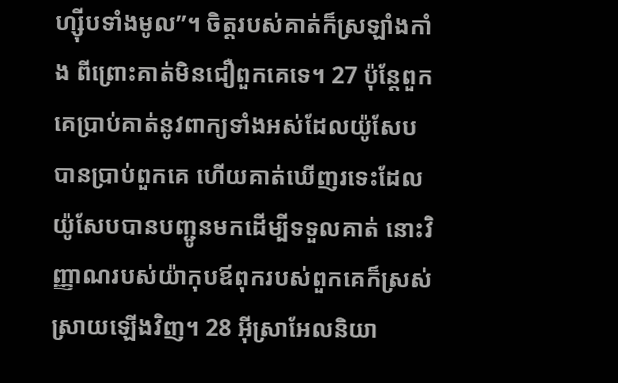ហ្ស៊ីបទាំងមូល”។ ចិត្តរបស់គាត់ក៏ស្រឡាំងកាំង ពីព្រោះគាត់មិនជឿពួកគេទេ។ 27 ប៉ុន្តែពួកគេប្រាប់គាត់នូវពាក្យទាំងអស់ដែលយ៉ូសែបបានប្រាប់ពួកគេ ហើយគាត់ឃើញរទេះដែលយ៉ូសែបបានបញ្ជូនមកដើម្បីទទួលគាត់ នោះវិញ្ញាណរបស់យ៉ាកុបឪពុករបស់ពួកគេក៏ស្រស់ស្រាយឡើងវិញ។ 28 អ៊ីស្រាអែលនិយា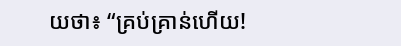យថា៖ “គ្រប់គ្រាន់ហើយ!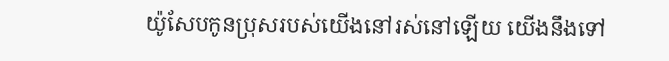យ៉ូសែបកូនប្រុសរបស់យើងនៅរស់នៅឡើយ យើងនឹងទៅ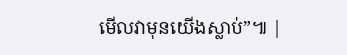មើលវាមុនយើងស្លាប់”៕ |